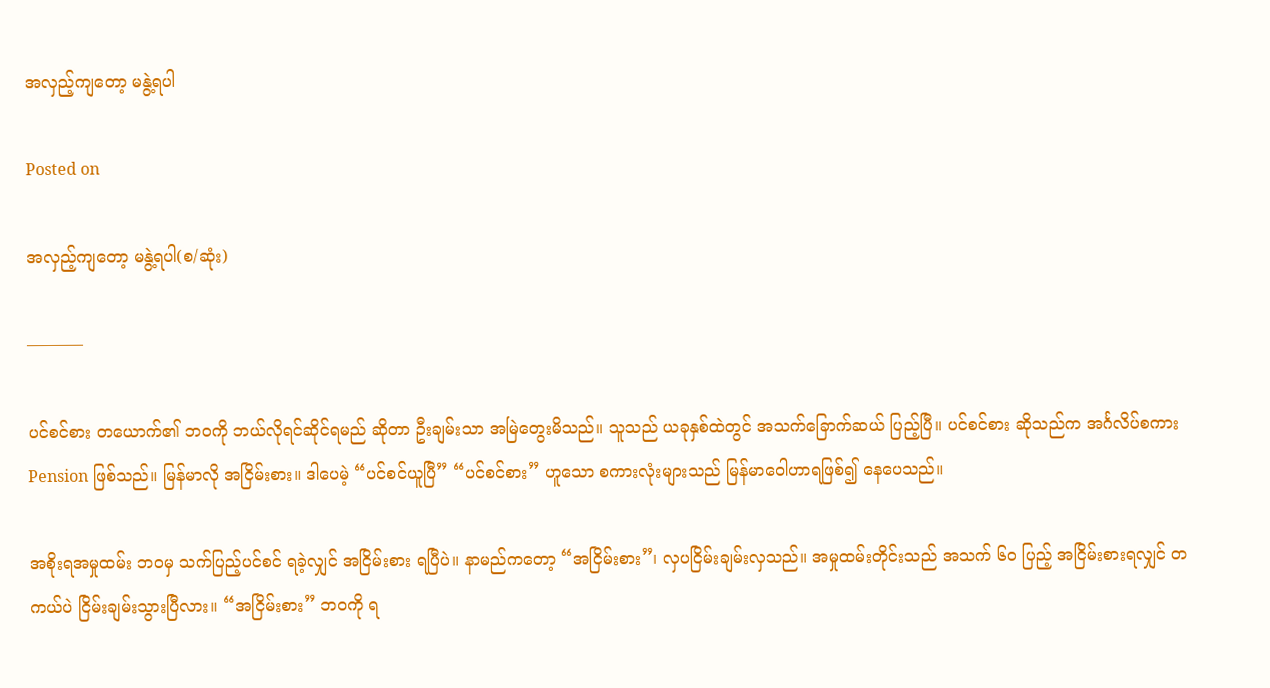အလှည့်ကျတော့ မနွဲ့ရပါ

Posted on

အလှည့်ကျတော့ မနွဲ့ရပါ(စ/ဆုံး)

———–

ပင်စင်စား တယောက်၏ ဘဝကို ဘယ်လိုရင်ဆိုင်ရမည် ဆိုတာ ဦးချမ်းသာ အမြဲတွေးမိသည်။ သူသည် ယခုနှစ်ထဲတွင် အသက်ခြောက်ဆယ် ပြည့်ပြီ။ ပင်စင်စား ဆိုသည်က အင်္ဂလိပ်စကား Pension ဖြစ်သည်။ မြန်မာလို အငြိမ်းစား။ ဒါပေမဲ့ “ပင်စင်ယူပြီ” “ပင်စင်စား” ဟူသော စကားလုံးများသည် မြန်မာဝေါဟာရဖြစ်၍ နေပေသည်။

အစိုးရအမှုထမ်း ဘဝမှ သက်ပြည့်ပင်စင် ရခဲ့လျှင် အငြိမ်းစား ရပြီပဲ။ နာမည်ကတော့ “အငြိမ်းစား”၊ လှပငြိမ်းချမ်းလှသည်။ အမှုထမ်းတိုင်းသည် အသက် ၆၀ ပြည့် အငြိမ်းစားရလျှင် တကယ်ပဲ ငြိမ်းချမ်းသွားပြီလား။ “အငြိမ်းစား” ဘဝကို ရ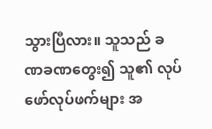သွားပြီလား။ သူသည် ခဏခဏတွေး၍ သူ၏ လုပ်ဖော်လုပ်ဖက်များ အ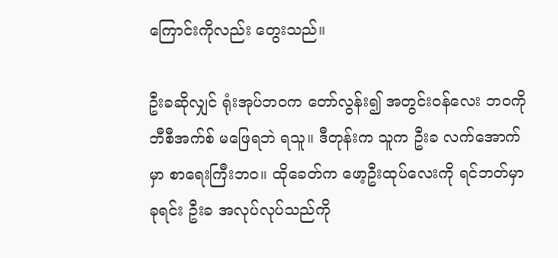ကြောင်းကိုလည်း တွေးသည်။

ဦးခဆိုလျှင် ရုံးအုပ်ဘဝက တော်လွန်း၍ အတွင်းဝန်လေး ဘဝကို ဘီစီအက်စ် မဖြေရဘဲ ရသူ။ ဒီတုန်းက သူက ဦးခ လက်အောက်မှာ စာရေးကြီးဘဝ။ ထိုခေတ်က ဖော့ဦးထုပ်လေးကို ရင်ဘတ်မှာခုရင်း ဦးခ အလုပ်လုပ်သည်ကို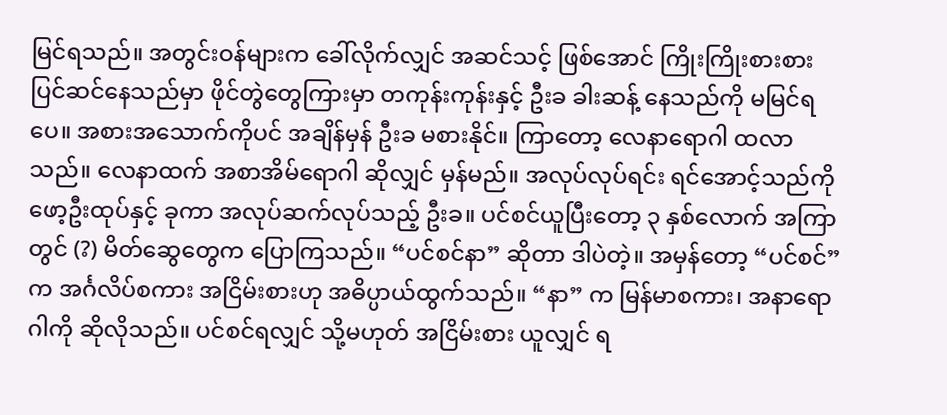မြင်ရသည်။ အတွင်းဝန်များက ခေါ်လိုက်လျှင် အဆင်သင့် ဖြစ်အောင် ကြိုးကြိုးစားစား ပြင်ဆင်နေသည်မှာ ဖိုင်တွဲတွေကြားမှာ တကုန်းကုန်းနှင့် ဦးခ ခါးဆန့် နေသည်ကို မမြင်ရပေ။ အစားအသောက်ကိုပင် အချိန်မှန် ဦးခ မစားနိုင်။ ကြာတော့ လေနာရောဂါ ထလာသည်။ လေနာထက် အစာအိမ်ရောဂါ ဆိုလျှင် မှန်မည်။ အလုပ်လုပ်ရင်း ရင်အောင့်သည်ကို ဖော့ဦးထုပ်နှင့် ခုကာ အလုပ်ဆက်လုပ်သည့် ဦးခ။ ပင်စင်ယူပြီးတော့ ၃ နှစ်လောက် အကြာတွင် (?) မိတ်ဆွေတွေက ပြောကြသည်။ “ပင်စင်နာ” ဆိုတာ ဒါပဲတဲ့။ အမှန်တော့ “ပင်စင်”က အင်္ဂလိပ်စကား အငြိမ်းစားဟု အဓိပ္ပာယ်ထွက်သည်။ “နာ” က မြန်မာစကား၊ အနာရောဂါကို ဆိုလိုသည်။ ပင်စင်ရလျှင် သို့မဟုတ် အငြိမ်းစား ယူလျှင် ရ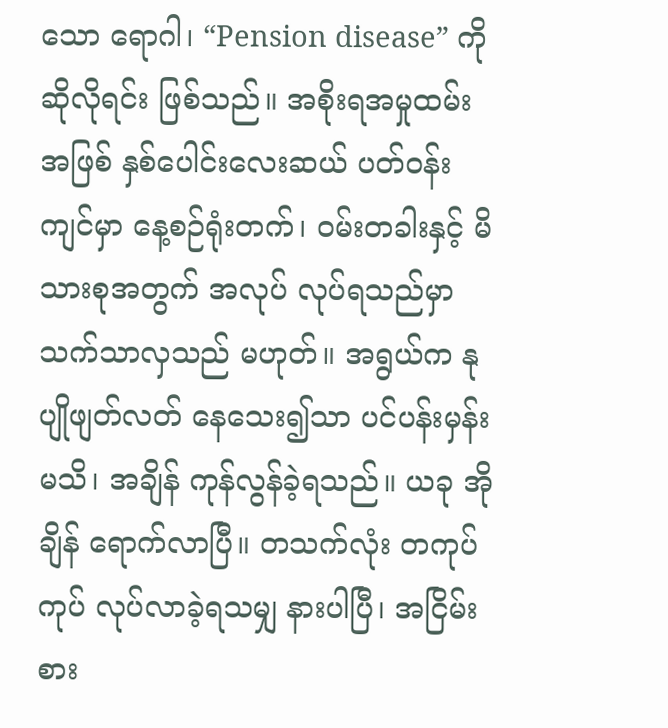သော ရောဂါ၊ “Pension disease” ကို ဆိုလိုရင်း ဖြစ်သည်။ အစိုးရအမှုထမ်း အဖြစ် နှစ်ပေါင်းလေးဆယ် ပတ်ဝန်းကျင်မှာ နေ့စဉ်ရုံးတက်၊ ဝမ်းတခါးနှင့် မိသားစုအတွက် အလုပ် လုပ်ရသည်မှာ သက်သာလှသည် မဟုတ်။ အရွယ်က နုပျိုဖျတ်လတ် နေသေး၍သာ ပင်ပန်းမှန်း မသိ၊ အချိန် ကုန်လွန်ခဲ့ရသည်။ ယခု အိုချိန် ရောက်လာပြီ။ တသက်လုံး တကုပ်ကုပ် လုပ်လာခဲ့ရသမျှ နားပါပြီ၊ အငြိမ်းစား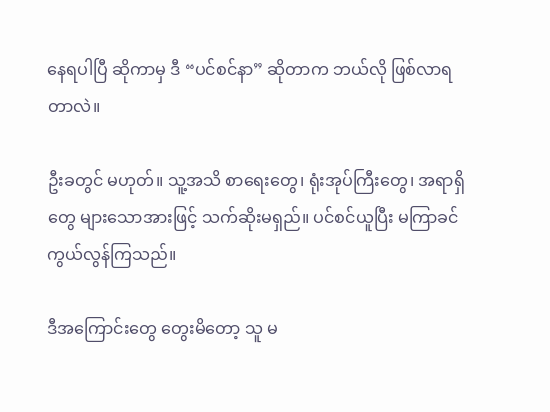နေရပါပြီ ဆိုကာမှ ဒီ “ပင်စင်နာ” ဆိုတာက ဘယ်လို ဖြစ်လာရတာလဲ။

ဦးခတွင် မဟုတ်။ သူ့အသိ စာရေးတွေ၊ ရုံးအုပ်ကြီးတွေ၊ အရာရှိတွေ များသောအားဖြင့် သက်ဆိုးမရှည်။ ပင်စင်ယူပြီး မကြာခင် ကွယ်လွန်ကြသည်။

ဒီအကြောင်းတွေ တွေးမိတော့ သူ မ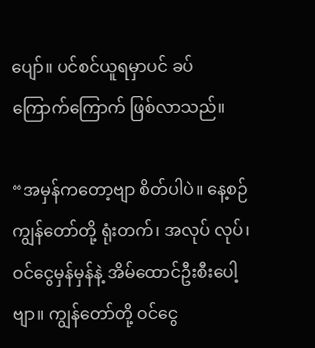ပျော်။ ပင်စင်ယူရမှာပင် ခပ်ကြောက်ကြောက် ဖြစ်လာသည်။

“အမှန်ကတော့ဗျာ စိတ်ပါပဲ။ နေ့စဉ် ကျွန်တော်တို့ ရုံးတက်၊ အလုပ် လုပ်၊ ဝင်ငွေမှန်မှန်နဲ့ အိမ်ထောင်ဦးစီးပေါ့ဗျာ။ ကျွန်တော်တို့ ဝင်ငွေ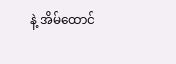နဲ့ အိမ်ထောင်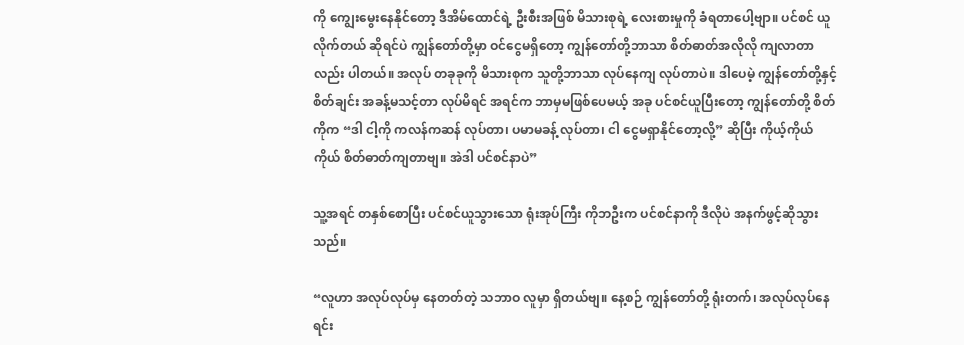ကို ကျွေးမွေးနေနိုင်တော့ ဒီအိမ်ထောင်ရဲ့ ဦးစီးအဖြစ် မိသားစုရဲ့ လေးစားမှုကို ခံရတာပေါ့ဗျာ။ ပင်စင် ယူလိုက်တယ် ဆိုရင်ပဲ ကျွန်တော်တို့မှာ ဝင်ငွေမရှိတော့ ကျွန်တော်တို့ဘာသာ စိတ်ဓာတ်အလိုလို ကျလာတာလည်း ပါတယ်။ အလုပ် တခုခုကို မိသားစုက သူတို့ဘာသာ လုပ်နေကျ လုပ်တာပဲ။ ဒါပေမဲ့ ကျွန်တော်တို့နှင့် စိတ်ချင်း အခန့်မသင့်တာ လုပ်မိရင် အရင်က ဘာမှမဖြစ်ပေမယ့် အခု ပင်စင်ယူပြီးတော့ ကျွန်တော်တို့ စိတ်ကိုက “ဒါ ငါ့ကို ကလန်ကဆန် လုပ်တာ၊ ပမာမခန့် လုပ်တာ၊ ငါ ငွေမရှာနိုင်တော့လို့” ဆိုပြီး ကိုယ့်ကိုယ်ကိုယ် စိတ်ဓာတ်ကျတာဗျ။ အဲဒါ ပင်စင်နာပဲ”

သူ့အရင် တနှစ်စောပြီး ပင်စင်ယူသွားသော ရုံးအုပ်ကြီး ကိုဘဦးက ပင်စင်နာကို ဒီလိုပဲ အနက်ဖွင့်ဆိုသွားသည်။

“လူဟာ အလုပ်လုပ်မှ နေတတ်တဲ့ သဘာဝ လူမှာ ရှိတယ်ဗျ။ နေ့စဉ် ကျွန်တော်တို့ ရုံးတက်၊ အလုပ်လုပ်နေရင်း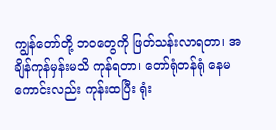ကျွန်တော်တို့ ဘဝတွေကို ဖြတ်သန်းလာရတာ၊ အချိန်ကုန်မှန်းမသိ ကုန်ရတာ၊ တော်ရုံတန်ရုံ နေမကောင်းလည်း ကုန်းထပြီး ရုံး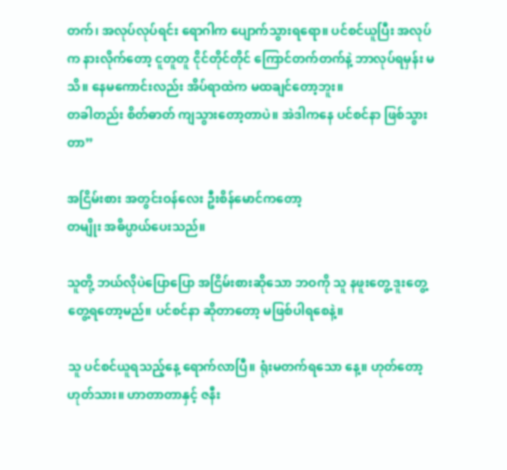တက်၊ အလုပ်လုပ်ရင်း ရောဂါက ပျောက်သွားရရော။ ပင်စင်ယူပြီး အလုပ်က နားလိုက်တော့ ငူတူတူ ငိုင်တိုင်တိုင် ကြောင်တက်တက်နဲ့ ဘာလုပ်ရမှန်း မသိ။ နေမကောင်းလည်း အိပ်ရာထဲက မထချင်တော့ဘူး။
တခါတည်း စိတ်ဓာတ် ကျသွားတော့တာပဲ။ အဲဒါကနေ ပင်စင်နာ ဖြစ်သွားတာ”

အငြိမ်းစား အတွင်းဝန်လေး ဦးစိန်မောင်ကတော့
တမျိုး အဓိပ္ပာယ်ပေးသည်။

သူတို့ ဘယ်လိုပဲပြောပြော အငြိမ်းစားဆိုသော ဘဝကို သူ နဖူးတွေ့ ဒူးတွေ့ တွေ့ရတော့မည်။ ပင်စင်နာ ဆိုတာတော့ မဖြစ်ပါရစေနဲ့။

သူ ပင်စင်ယူရသည့်နေ့ ရောက်လာပြီ။ ရုံးမတက်ရသော နေ့။ ဟုတ်တော့ ဟုတ်သား။ ဟာတာတာနှင့် ဇနီး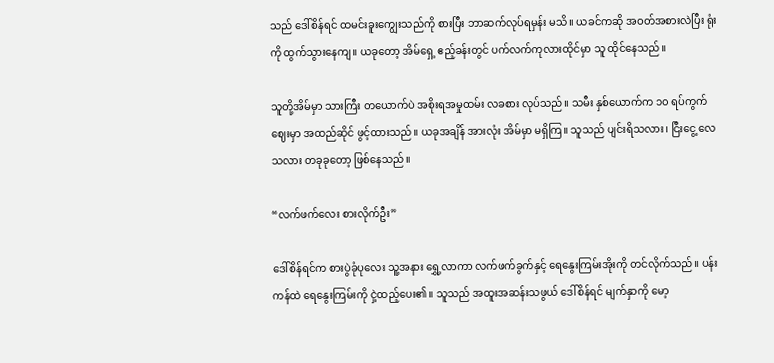သည် ဒေါ်စိန်ရင် ထမင်းခူးကျွေးသည်ကို စားပြီး ဘာဆက်လုပ်ရမှန်း မသိ။ ယခင်ကဆို အဝတ်အစားလဲပြီး ရုံးကို ထွက်သွားနေကျ။ ယခုတော့ အိမ်ရှေ့ ဧည့်ခန်းတွင် ပက်လက်ကုလားထိုင်မှာ သူ ထိုင်နေသည်။

သူတို့အိမ်မှာ သားကြီး တယောက်ပဲ အစိုးရအမှုထမ်း လခစား လုပ်သည်။ သမီး နှစ်ယောက်က ၁၀ ရပ်ကွက်ဈေးမှာ အထည်ဆိုင် ဖွင့်ထားသည်။ ယခုအချိန် အားလုံး အိမ်မှာ မရှိကြ။ သူသည် ပျင်းရိသလား၊ ငြီးငွေ့ လေသလား တခုခုတော့ ဖြစ်နေသည်။

“လက်ဖက်လေး စားလိုက်ဦး”

ဒေါ်စိန်ရင်က စားပွဲခုံပုလေး သူ့အနား ရွှေ့လာကာ လက်ဖက်ခွက်နှင့် ရေနွေးကြမ်းအိုးကို တင်လိုက်သည်။ ပန်းကန်ထဲ ရေနွေးကြမ်းကို ငှဲ့ထည့်ပေး၏။ သူသည် အထူးအဆန်းသဖွယ် ဒေါ်စိန်ရင် မျက်နှာကို မော့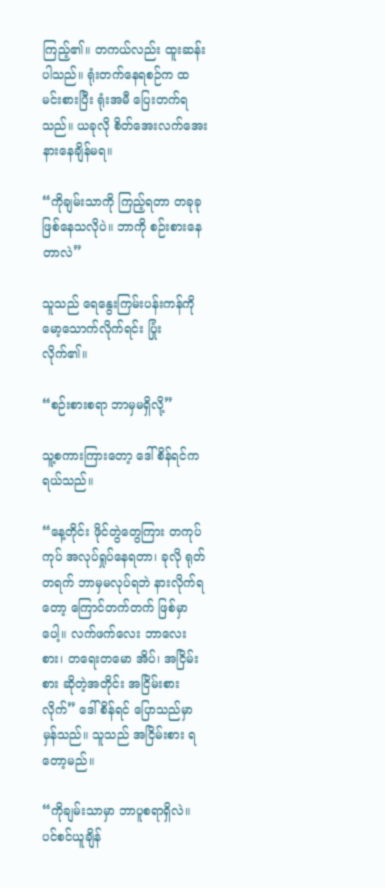ကြည့်၏။ တကယ်လည်း ထူးဆန်းပါသည်။ ရုံးတက်နေရစဉ်က ထမင်းစားပြီး ရုံးအမီ ပြေးတက်ရသည်။ ယခုလို စိတ်အေးလက်အေး နားနေချိန်မရ။

“ကိုချမ်းသာကို ကြည့်ရတာ တခုခု ဖြစ်နေသလိုပဲ။ ဘာကို စဉ်းစားနေတာလဲ”

သူသည် ရေနွေးကြမ်းပန်းကန်ကို မော့သောက်လိုက်ရင်း ပြုံးလိုက်၏။

“စဉ်းစားစရာ ဘာမှမရှိလို့”

သူ့စကားကြားတော့ ဒေါ်စိန်ရင်က ရယ်သည်။

“နေ့တိုင်း ဖိုင်တွဲတွေကြား တကုပ်ကုပ် အလုပ်ရှုပ်နေရတာ၊ ခုလို ရုတ်တရက် ဘာမှမလုပ်ရဘဲ နားလိုက်ရတော့ ကြောင်တက်တက် ဖြစ်မှာပေါ့။ လက်ဖက်လေး ဘာလေးစား၊ တရေးတမော အိပ်၊ အငြိမ်းစား ဆိုတဲ့အတိုင်း အငြိမ်းစားလိုက်” ဒေါ်စိန်ရင် ပြောသည်မှာ မှန်သည်။ သူသည် အငြိမ်းစား ရတော့မည်။

“ကိုချမ်းသာမှာ ဘာပူစရာရှိလဲ။ ပင်စင်ယူချိန်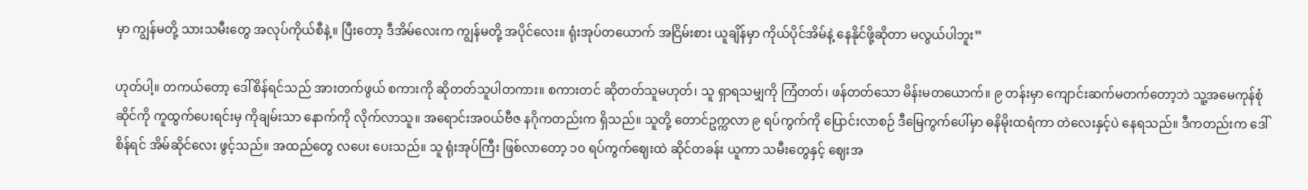မှာ ကျွန်မတို့ သားသမီးတွေ အလုပ်ကိုယ်စီနဲ့။ ပြီးတော့ ဒီအိမ်လေးက ကျွန်မတို့ အပိုင်လေး။ ရုံးအုပ်တယောက် အငြိမ်းစား ယူချိန်မှာ ကိုယ်ပိုင်အိမ်နဲ့ နေနိုင်ဖို့ဆိုတာ မလွယ်ပါဘူး”

ဟုတ်ပါ့။ တကယ်တော့ ဒေါ်စိန်ရင်သည် အားတက်ဖွယ် စကားကို ဆိုတတ်သူပါတကား။ စကားတင် ဆိုတတ်သူမဟုတ်၊ သူ ရှာရသမျှကို ကြံတတ်၊ ဖန်တတ်သော မိန်းမတယောက်။ ၉ တန်းမှာ ကျောင်းဆက်မတက်တော့ဘဲ သူ့အမေကုန်စုံဆိုင်ကို ကူထွက်ပေးရင်းမှ ကိုချမ်းသာ နောက်ကို လိုက်လာသူ။ အရောင်းအဝယ်ဗီဇ နဂိုကတည်းက ရှိသည်။ သူတို့ တောင်ဥက္ကလာ ၉ ရပ်ကွက်ကို ပြောင်းလာစဉ် ဒီမြေကွက်ပေါ်မှာ ဓနိမိုးထရံကာ တဲလေးနှင့်ပဲ နေရသည်။ ဒီကတည်းက ဒေါ်စိန်ရင် အိမ်ဆိုင်လေး ဖွင့်သည်။ အထည်တွေ လပေး ပေးသည်။ သူ ရုံးအုပ်ကြီး ဖြစ်လာတော့ ၁၀ ရပ်ကွက်ဈေးထဲ ဆိုင်တခန်း ယူကာ သမီးတွေနှင့် ဈေးအ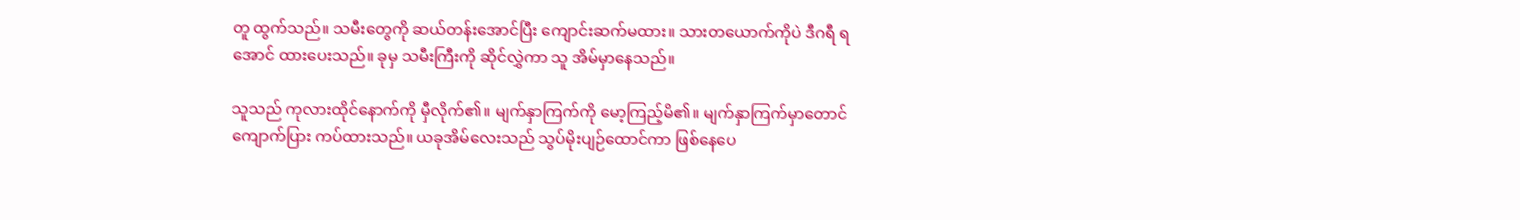တူ ထွက်သည်။ သမီးတွေကို ဆယ်တန်းအောင်ပြီး ကျောင်းဆက်မထား။ သားတယောက်ကိုပဲ ဒီဂရီ ရအောင် ထားပေးသည်။ ခုမှ သမီးကြီးကို ဆိုင်လွှဲကာ သူ အိမ်မှာနေသည်။

သူသည် ကုလားထိုင်နောက်ကို မှီလိုက်၏။ မျက်နှာကြက်ကို မော့ကြည့်မိ၏။ မျက်နှာကြက်မှာတောင် ကျောက်ပြား ကပ်ထားသည်။ ယခုအိမ်လေးသည် သွပ်မိုးပျဉ်ထောင်ကာ ဖြစ်နေပေ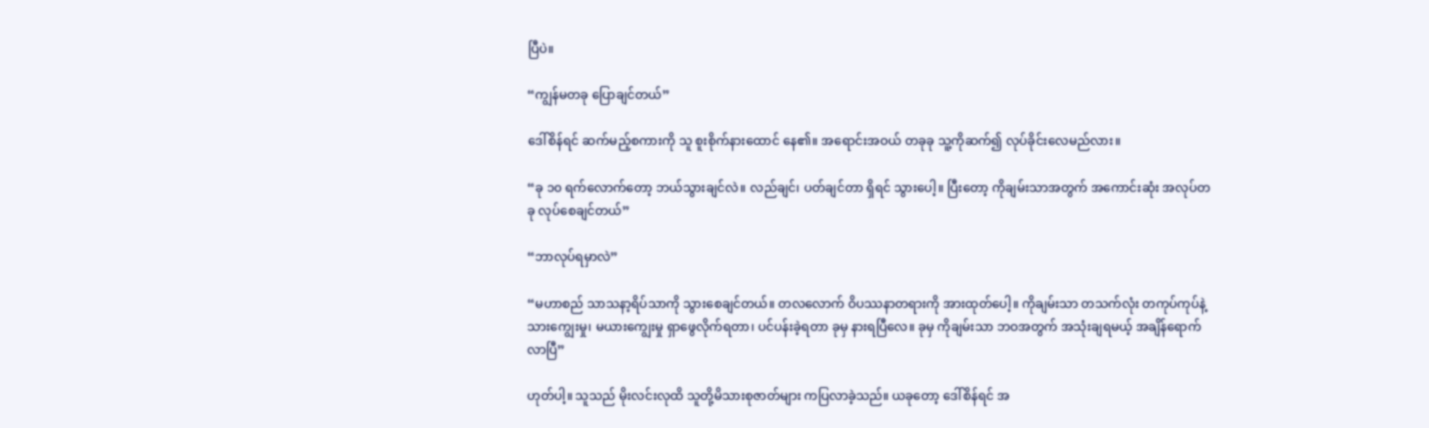ပြီပဲ။

“ကျွန်မတခု ပြောချင်တယ်”

ဒေါ်စိန်ရင် ဆက်မည့်စကားကို သူ စူးစိုက်နားထောင် နေ၏။ အရောင်းအဝယ် တခုခု သူ့ကိုဆက်၍ လုပ်ခိုင်းလေမည်လား။

“ခု ၁၀ ရက်လောက်တော့ ဘယ်သွားချင်လဲ။ လည်ချင်၊ ပတ်ချင်တာ ရှိရင် သွားပေါ့။ ပြီးတော့ ကိုချမ်းသာအတွက် အကောင်းဆုံး အလုပ်တခု လုပ်စေချင်တယ်”

“ဘာလုပ်ရမှာလဲ”

“မဟာစည် သာသနာ့ရိပ်သာကို သွားစေချင်တယ်။ တလလောက် ဝိပဿနာတရားကို အားထုတ်ပေါ့။ ကိုချမ်းသာ တသက်လုံး တကုပ်ကုပ်နဲ့ သားကျွေးမှု၊ မယားကျွေးမှု ရှာဖွေလိုက်ရတာ၊ ပင်ပန်းခဲ့ရတာ ခုမှ နားရပြီလေ။ ခုမှ ကိုချမ်းသာ ဘဝအတွက် အသုံးချရမယ့် အချိန်ရောက်လာပြီ”

ဟုတ်ပါ့။ သူသည် မိုးလင်းလုထိ သူတို့မိသားစုဇာတ်များ ကပြလာခဲ့သည်။ ယခုတော့ ဒေါ်စိန်ရင် အ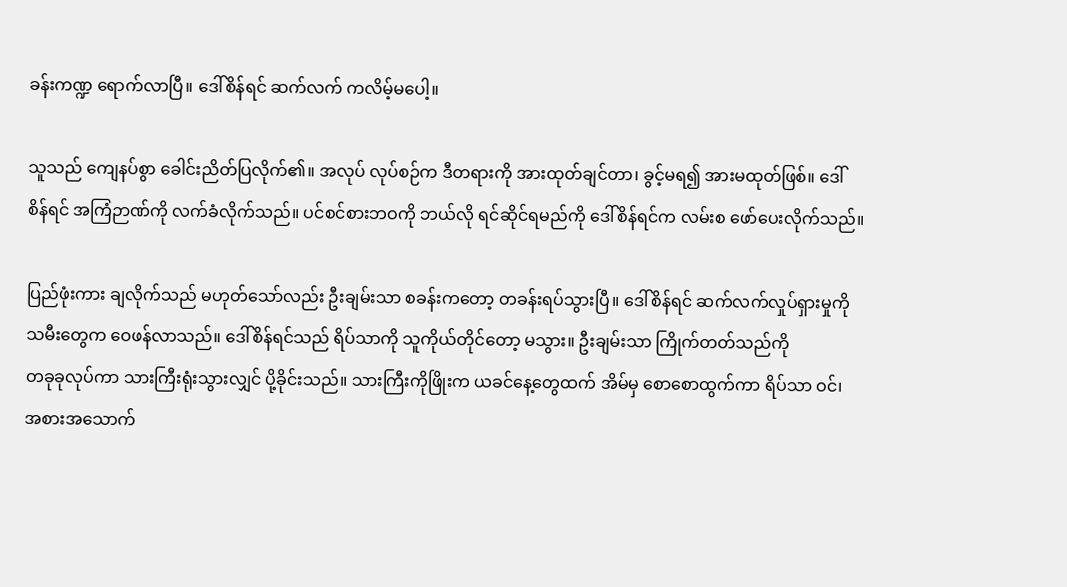ခန်းကဏ္ဍ ရောက်လာပြီ။ ဒေါ်စိန်ရင် ဆက်လက် ကလိမ့်မပေါ့။

သူသည် ကျေနပ်စွာ ခေါင်းညိတ်ပြလိုက်၏။ အလုပ် လုပ်စဉ်က ဒီတရားကို အားထုတ်ချင်တာ၊ ခွင့်မရ၍ အားမထုတ်ဖြစ်။ ဒေါ်စိန်ရင် အကြံဉာဏ်ကို လက်ခံလိုက်သည်။ ပင်စင်စားဘဝကို ဘယ်လို ရင်ဆိုင်ရမည်ကို ဒေါ်စိန်ရင်က လမ်းစ ဖော်ပေးလိုက်သည်။

ပြည်ဖုံးကား ချလိုက်သည် မဟုတ်သော်လည်း ဦးချမ်းသာ စခန်းကတော့ တခန်းရပ်သွားပြီ။ ဒေါ်စိန်ရင် ဆက်လက်လှုပ်ရှားမှုကို သမီးတွေက ဝေဖန်လာသည်။ ဒေါ်စိန်ရင်သည် ရိပ်သာကို သူကိုယ်တိုင်တော့ မသွား။ ဦးချမ်းသာ ကြိုက်တတ်သည်ကို
တခုခုလုပ်ကာ သားကြီးရုံးသွားလျှင် ပို့ခိုင်းသည်။ သားကြီးကိုဖြိုးက ယခင်နေ့တွေထက် အိမ်မှ စောစောထွက်ကာ ရိပ်သာ ဝင်၊ အစားအသောက်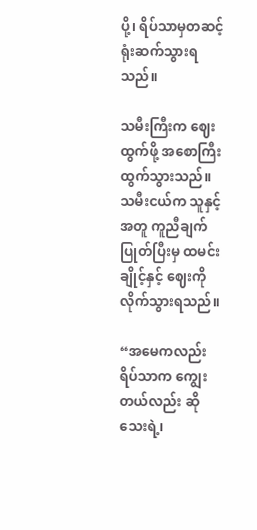ပို့၊ ရိပ်သာမှတဆင့် ရုံးဆက်သွားရသည်။

သမီးကြီးက ဈေးထွက်ဖို့ အစောကြီး ထွက်သွားသည်။ သမီးငယ်က သူနှင့်အတူ ကူညီချက်ပြုတ်ပြီးမှ ထမင်းချိုင့်နှင့် ဈေးကို လိုက်သွားရသည်။

“အမေကလည်း ရိပ်သာက ကျွေးတယ်လည်း ဆိုသေးရဲ့၊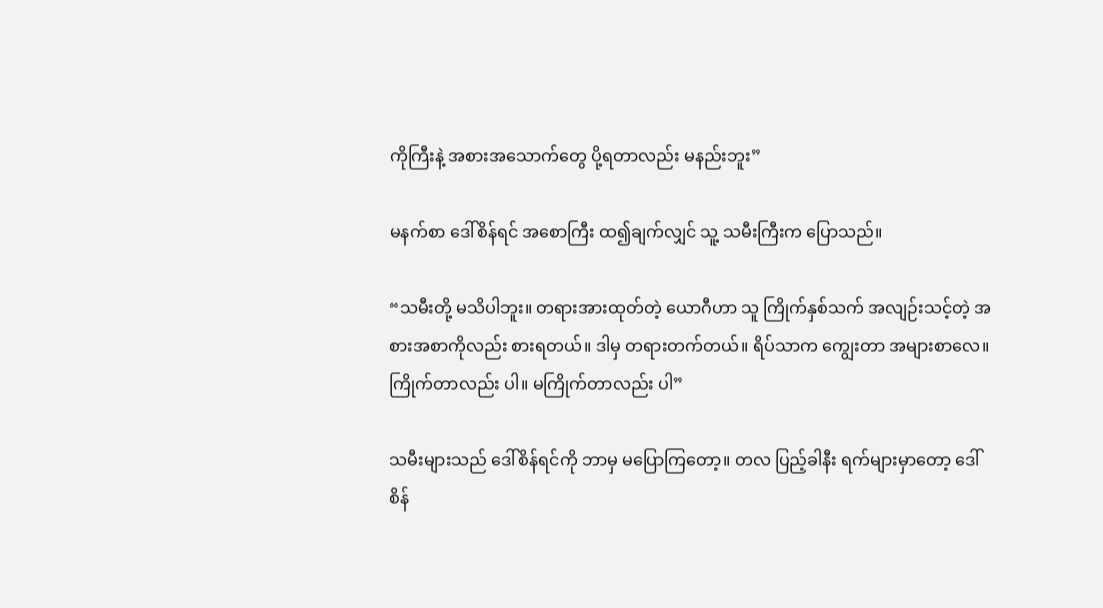ကိုကြီးနဲ့ အစားအသောက်တွေ ပို့ရတာလည်း မနည်းဘူး”

မနက်စာ ဒေါ်စိန်ရင် အစောကြီး ထ၍ချက်လျှင် သူ့ သမီးကြီးက ပြောသည်။

“သမီးတို့ မသိပါဘူး။ တရားအားထုတ်တဲ့ ယောဂီဟာ သူ ကြိုက်နှစ်သက် အလျဉ်းသင့်တဲ့ အစားအစာကိုလည်း စားရတယ်။ ဒါမှ တရားတက်တယ်။ ရိပ်သာက ကျွေးတာ အများစာလေ။ ကြိုက်တာလည်း ပါ။ မကြိုက်တာလည်း ပါ”

သမီးများသည် ဒေါ်စိန်ရင်ကို ဘာမှ မပြောကြတော့။ တလ ပြည့်ခါနီး ရက်များမှာတော့ ဒေါ် စိန်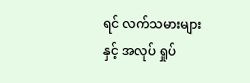ရင် လက်သမားများနှင့် အလုပ် ရှုပ်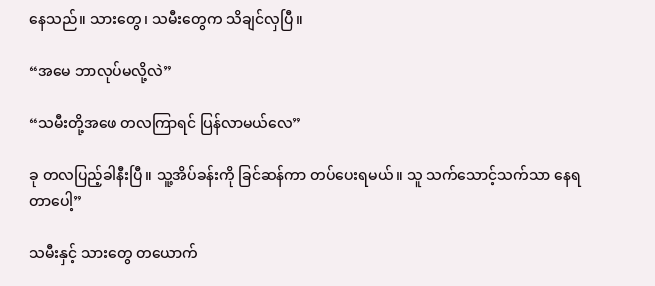နေသည်။ သားတွေ၊ သမီးတွေက သိချင်လှပြီ။

“အမေ ဘာလုပ်မလို့လဲ”

“သမီးတို့အဖေ တလကြာရင် ပြန်လာမယ်လေ”

ခု တလပြည့်ခါနီးပြီ။ သူ့အိပ်ခန်းကို ခြင်ဆန်ကာ တပ်ပေးရမယ်။ သူ သက်သောင့်သက်သာ နေရတာပေါ့”

သမီးနှင့် သားတွေ တယောက်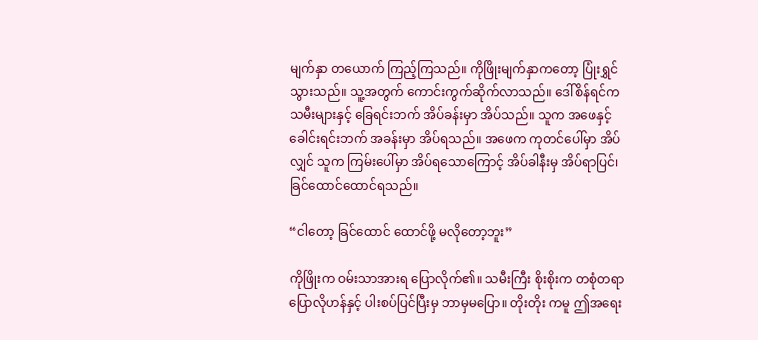မျက်နှာ တယောက် ကြည့်ကြသည်။ ကိုဖြိုးမျက်နှာကတော့ ပြုံးရွှင်သွားသည်။ သူ့အတွက် ကောင်းကွက်ဆိုက်လာသည်။ ဒေါ်စိန်ရင်က သမီးများနှင့် ခြေရင်းဘက် အိပ်ခန်းမှာ အိပ်သည်။ သူက အဖေနှင့် ခေါင်းရင်းဘက် အခန်းမှာ အိပ်ရသည်။ အဖေက ကုတင်ပေါ်မှာ အိပ်လျှင် သူက ကြမ်းပေါ်မှာ အိပ်ရသောကြောင့် အိပ်ခါနီးမှ အိပ်ရာပြင်၊ ခြင်ထောင်ထောင်ရသည်။

“ငါတော့ ခြင်ထောင် ထောင်ဖို့ မလိုတော့ဘူး”

ကိုဖြိုးက ဝမ်းသာအားရ ပြောလိုက်၏။ သမီးကြီး စိုးစိုးက တစုံတရာ ပြောလိုဟန်နှင့် ပါးစပ်ပြင်ပြီးမှ ဘာမှမပြော။ တိုးတိုး ကမူ ဤအရေး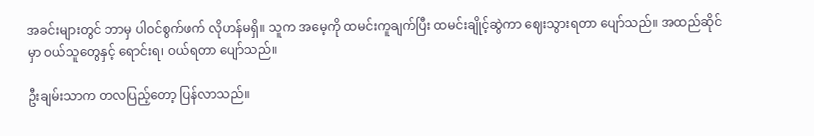အခင်းများတွင် ဘာမှ ပါဝင်စွက်ဖက် လိုဟန်မရှိ။ သူက အမေ့ကို ထမင်းကူချက်ပြီး ထမင်းချိုင့်ဆွဲကာ ဈေးသွားရတာ ပျော်သည်။ အထည်ဆိုင်မှာ ဝယ်သူတွေနှင့် ရောင်းရ၊ ဝယ်ရတာ ပျော်သည်။

ဦးချမ်းသာက တလပြည့်တော့ ပြန်လာသည်။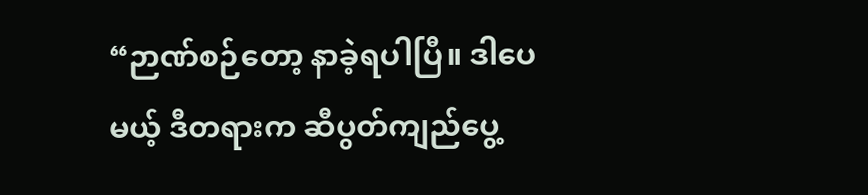“ဉာဏ်စဉ်တော့ နာခဲ့ရပါပြီ။ ဒါပေမယ့် ဒီတရားက ဆီပွတ်ကျည်ပွေ့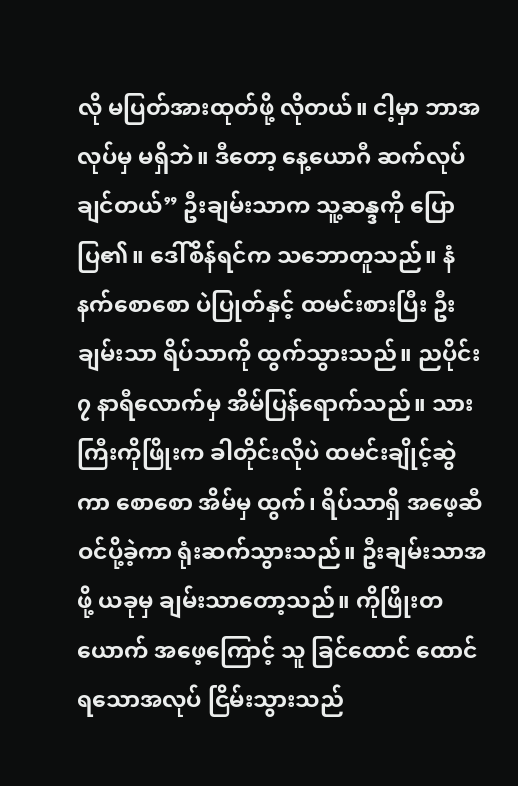လို မပြတ်အားထုတ်ဖို့ လိုတယ်။ ငါ့မှာ ဘာအလုပ်မှ မရှိဘဲ။ ဒီတော့ နေ့ယောဂီ ဆက်လုပ်ချင်တယ်” ဦးချမ်းသာက သူ့ဆန္ဒကို ပြောပြ၏။ ဒေါ်စိန်ရင်က သဘောတူသည်။ နံနက်စောစော ပဲပြုတ်နှင့် ထမင်းစားပြီး ဦးချမ်းသာ ရိပ်သာကို ထွက်သွားသည်။ ညပိုင်း ၇ နာရီလောက်မှ အိမ်ပြန်ရောက်သည်။ သားကြီးကိုဖြိုးက ခါတိုင်းလိုပဲ ထမင်းချိုင့်ဆွဲကာ စောစော အိမ်မှ ထွက်၊ ရိပ်သာရှိ အဖေ့ဆီ ဝင်ပို့ခဲ့ကာ ရုံးဆက်သွားသည်။ ဦးချမ်းသာအဖို့ ယခုမှ ချမ်းသာတော့သည်။ ကိုဖြိုးတယောက် အဖေ့ကြောင့် သူ ခြင်ထောင် ထောင်ရသောအလုပ် ငြိမ်းသွားသည်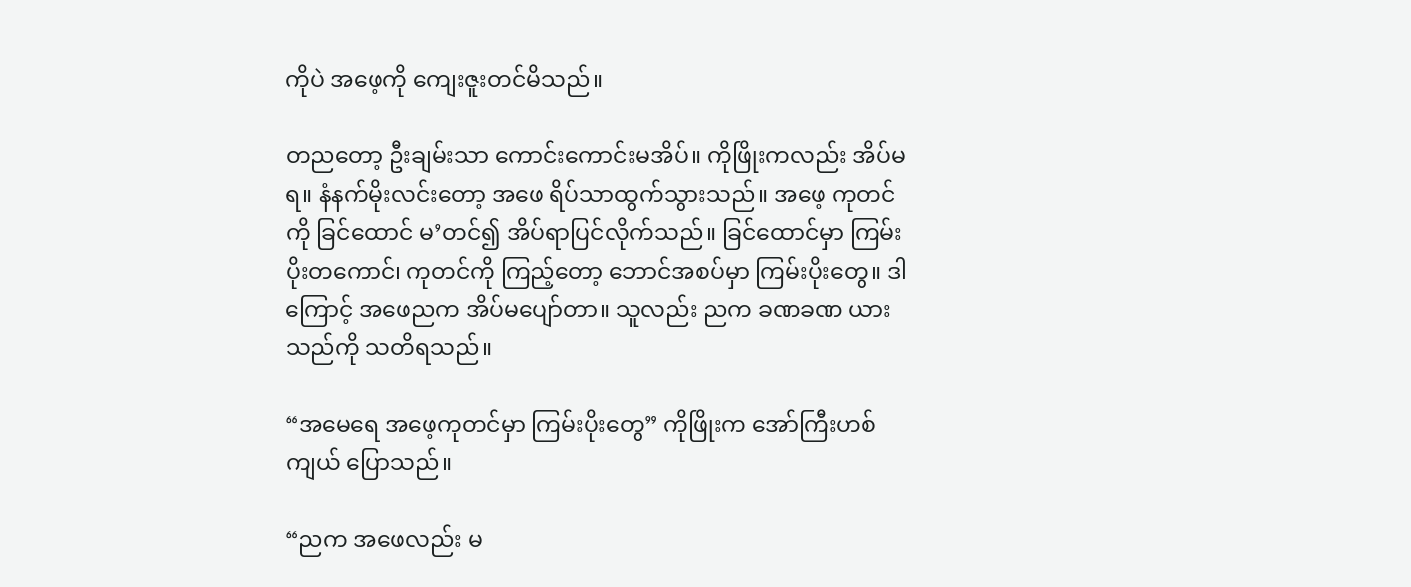ကိုပဲ အဖေ့ကို ကျေးဇူးတင်မိသည်။

တညတော့ ဦးချမ်းသာ ကောင်းကောင်းမအိပ်။ ကိုဖြိုးကလည်း အိပ်မရ။ နံနက်မိုးလင်းတော့ အဖေ ရိပ်သာထွက်သွားသည်။ အဖေ့ ကုတင်ကို ခြင်ထောင် မ’တင်၍ အိပ်ရာပြင်လိုက်သည်။ ခြင်ထောင်မှာ ကြမ်းပိုးတကောင်၊ ကုတင်ကို ကြည့်တော့ ဘောင်အစပ်မှာ ကြမ်းပိုးတွေ။ ဒါကြောင့် အဖေညက အိပ်မပျော်တာ။ သူလည်း ညက ခဏခဏ ယားသည်ကို သတိရသည်။

“အမေရေ အဖေ့ကုတင်မှာ ကြမ်းပိုးတွေ” ကိုဖြိုးက အော်ကြီးဟစ်ကျယ် ပြောသည်။

“ညက အဖေလည်း မ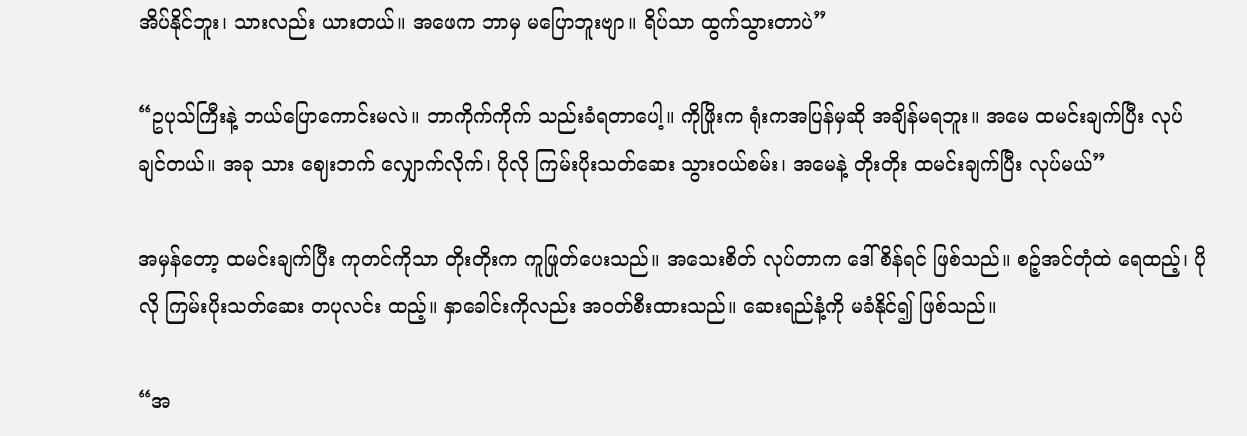အိပ်နိုင်ဘူး၊ သားလည်း ယားတယ်။ အဖေက ဘာမှ မပြောဘူးဗျာ။ ရိပ်သာ ထွက်သွားတာပဲ”

“ဥပုသ်ကြီးနဲ့ ဘယ်ပြောကောင်းမလဲ။ ဘာကိုက်ကိုက် သည်းခံရတာပေါ့။ ကိုဖြိုးက ရုံးကအပြန်မှဆို အချိန်မရဘူး။ အမေ ထမင်းချက်ပြီး လုပ်ချင်တယ်။ အခု သား ဈေးဘက် လျှောက်လိုက်၊ ပိုလို ကြမ်းပိုးသတ်ဆေး သွားဝယ်စမ်း၊ အမေနဲ့ တိုးတိုး ထမင်းချက်ပြီး လုပ်မယ်”

အမှန်တော့ ထမင်းချက်ပြီး ကုတင်ကိုသာ တိုးတိုးက ကူဖြုတ်ပေးသည်။ အသေးစိတ် လုပ်တာက ဒေါ်စိန်ရင် ဖြစ်သည်။ စဉ့်အင်တုံထဲ ရေထည့်၊ ပိုလို ကြမ်းပိုးသတ်ဆေး တပုလင်း ထည့်။ နှာခေါင်းကိုလည်း အဝတ်စီးထားသည်။ ဆေးရည်နံ့ကို မခံနိုင်၍ ဖြစ်သည်။

“အ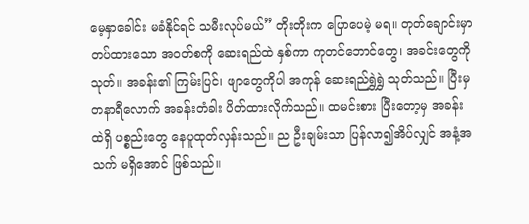မေ့နှာခေါင်း မခံနိုင်ရင် သမီးလုပ်မယ်” တိုးတိုးက ပြောပေမဲ့ မရ။ တုတ်ချောင်းမှာ တပ်ထားသော အဝတ်စကို ဆေးရည်ထဲ နှစ်ကာ ကုတင်ဘောင်တွေ၊ အခင်းတွေကို သုတ်။ အခန်း၏ ကြမ်းပြင်၊ ဖျာတွေကိုပါ အကုန် ဆေးရည်ရွှဲရွှဲ သုတ်သည်။ ပြီးမှ တနာရီလောက် အခန်းတံခါး ပိတ်ထားလိုက်သည်။ ထမင်းစား ပြီးတော့မှ အခန်းထဲရှိ ပစ္စည်းတွေ နေပူထုတ်လှန်းသည်။ ည ဦးချမ်းသာ ပြန်လာ၍အိပ်လျှင် အနံ့အသက် မရှိအောင် ဖြစ်သည်။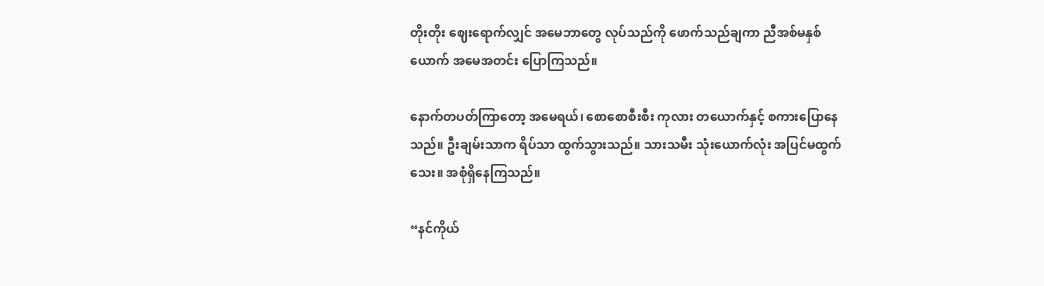တိုးတိုး ဈေးရောက်လျှင် အမေဘာတွေ လုပ်သည်ကို ဖောက်သည်ချကာ ညီအစ်မနှစ်ယောက် အမေအတင်း ပြောကြသည်။

နောက်တပတ်ကြာတော့ အမေရယ်၊ စောစောစီးစီး ကုလား တယောက်နှင့် စကားပြောနေသည်။ ဦးချမ်းသာက ရိပ်သာ ထွက်သွားသည်။ သားသမီး သုံးယောက်လုံး အပြင်မထွက်သေး။ အစုံရှိနေကြသည်။

“နင်ကိုယ်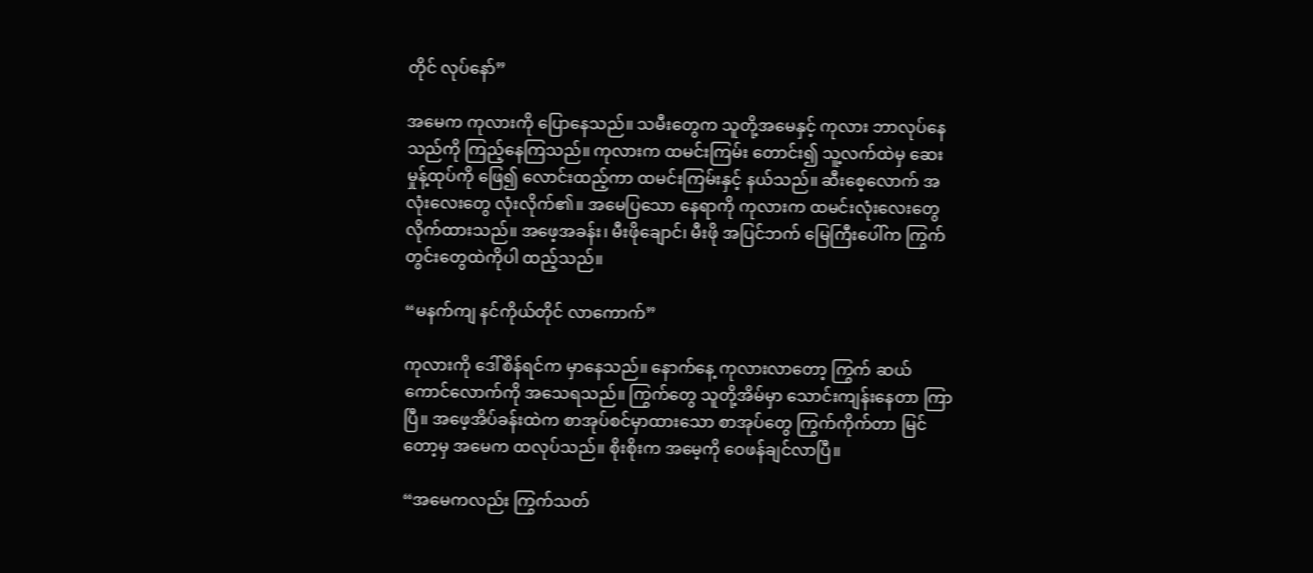တိုင် လုပ်နော်”

အမေက ကုလားကို ပြောနေသည်။ သမီးတွေက သူတို့အမေနှင့် ကုလား ဘာလုပ်နေသည်ကို ကြည့်နေကြသည်။ ကုလားက ထမင်းကြမ်း တောင်း၍ သူ့လက်ထဲမှ ဆေးမှုန့်ထုပ်ကို ဖြေ၍ လောင်းထည့်ကာ ထမင်းကြမ်းနှင့် နယ်သည်။ ဆီးစေ့လောက် အလုံးလေးတွေ လုံးလိုက်၏။ အမေပြသော နေရာကို ကုလားက ထမင်းလုံးလေးတွေ လိုက်ထားသည်။ အဖေ့အခန်း၊ မီးဖိုချောင်၊ မီးဖို အပြင်ဘက် မြေကြီးပေါ်က ကြွက်တွင်းတွေထဲကိုပါ ထည့်သည်။

“မနက်ကျ နင်ကိုယ်တိုင် လာကောက်”

ကုလားကို ဒေါ်စိန်ရင်က မှာနေသည်။ နောက်နေ့ ကုလားလာတော့ ကြွက် ဆယ်ကောင်လောက်ကို အသေရသည်။ ကြွက်တွေ သူတို့အိမ်မှာ သောင်းကျန်းနေတာ ကြာပြီ။ အဖေ့အိပ်ခန်းထဲက စာအုပ်စင်မှာထားသော စာအုပ်တွေ ကြွက်ကိုက်တာ မြင်တော့မှ အမေက ထလုပ်သည်။ စိုးစိုးက အမေ့ကို ဝေဖန်ချင်လာပြီ။

“အမေကလည်း ကြွက်သတ်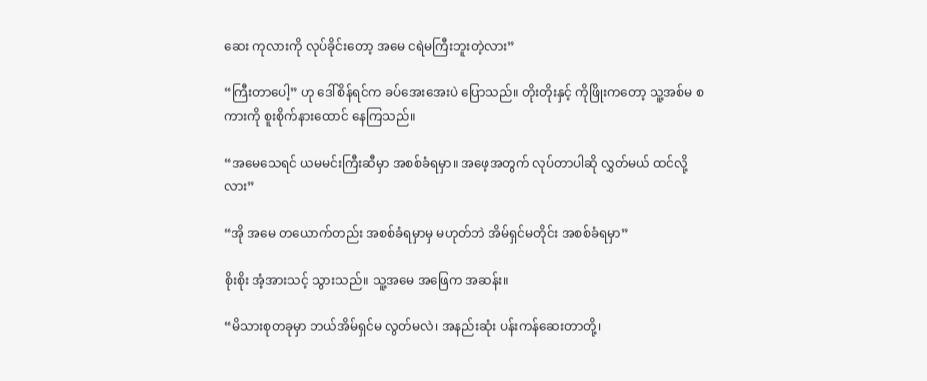ဆေး ကုလားကို လုပ်ခိုင်းတော့ အမေ ငရဲမကြီးဘူးတဲ့လား”

“ကြီးတာပေါ့” ဟု ဒေါ်စိန်ရင်က ခပ်အေးအေးပဲ ပြောသည်။ တိုးတိုးနှင့် ကိုဖြိုးကတော့ သူ့အစ်မ စကားကို စူးစိုက်နားထောင် နေကြသည်။

“အမေသေရင် ယမမင်းကြီးဆီမှာ အစစ်ခံရမှာ။ အဖေ့အတွက် လုပ်တာပါဆို လွှတ်မယ် ထင်လို့လား”

“အို အမေ တယောက်တည်း အစစ်ခံရမှာမှ မဟုတ်ဘဲ အိမ်ရှင်မတိုင်း အစစ်ခံရမှာ”

စိုးစိုး အံ့အားသင့် သွားသည်။ သူ့အမေ အဖြေက အဆန်း။

“မိသားစုတခုမှာ ဘယ်အိမ်ရှင်မ လွတ်မလဲ၊ အနည်းဆုံး ပန်းကန်ဆေးတာတို့၊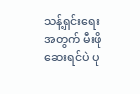သန့်ရှင်းရေးအတွက် မီးဖိုဆေးရင်ပဲ ပု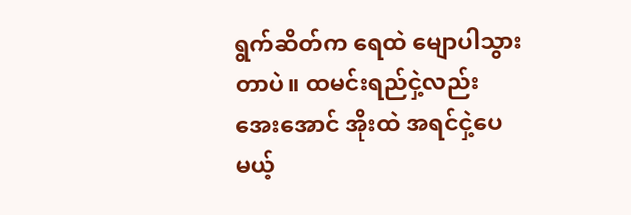ရွက်ဆိတ်က ရေထဲ မျောပါသွားတာပဲ။ ထမင်းရည်ငှဲ့လည်း အေးအောင် အိုးထဲ အရင်ငှဲ့ပေမယ့်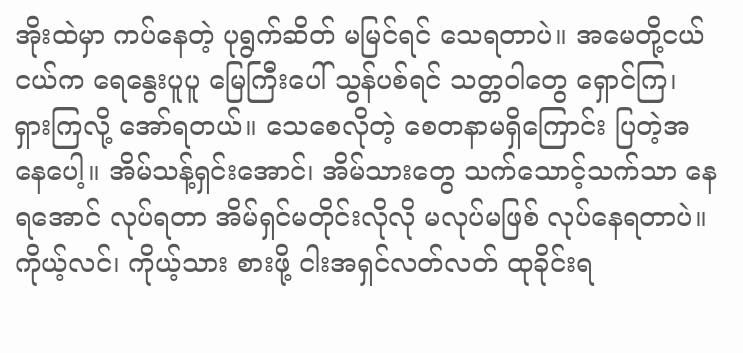အိုးထဲမှာ ကပ်နေတဲ့ ပုရွက်ဆိတ် မမြင်ရင် သေရတာပဲ။ အမေတို့ငယ်ငယ်က ရေနွေးပူပူ မြေကြီးပေါ် သွန်ပစ်ရင် သတ္တဝါတွေ ရှောင်ကြ၊ ရှားကြလို့ အော်ရတယ်။ သေစေလိုတဲ့ စေတနာမရှိကြောင်း ပြတဲ့အနေပေါ့။ အိမ်သန့်ရှင်းအောင်၊ အိမ်သားတွေ သက်သောင့်သက်သာ နေရအောင် လုပ်ရတာ အိမ်ရှင်မတိုင်းလိုလို မလုပ်မဖြစ် လုပ်နေရတာပဲ။ ကိုယ့်လင်၊ ကိုယ့်သား စားဖို့ ငါးအရှင်လတ်လတ် ထုခိုင်းရ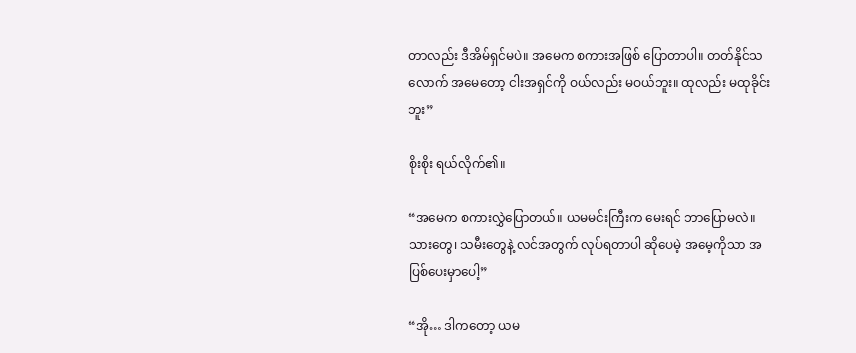တာလည်း ဒီအိမ်ရှင်မပဲ။ အမေက စကားအဖြစ် ပြောတာပါ။ တတ်နိုင်သလောက် အမေတော့ ငါးအရှင်ကို ဝယ်လည်း မဝယ်ဘူး။ ထုလည်း မထုခိုင်းဘူး”

စိုးစိုး ရယ်လိုက်၏။

“အမေက စကားလွှဲပြောတယ်။ ယမမင်းကြီးက မေးရင် ဘာပြောမလဲ။ သားတွေ၊ သမီးတွေနဲ့ လင်အတွက် လုပ်ရတာပါ ဆိုပေမဲ့ အမေ့ကိုသာ အပြစ်ပေးမှာပေါ့”

“အို… ဒါကတော့ ယမ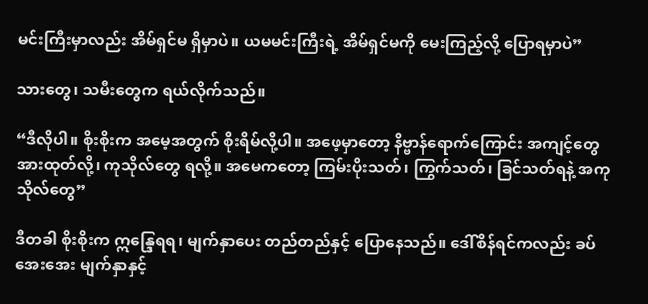မင်းကြီးမှာလည်း အိမ်ရှင်မ ရှိမှာပဲ။ ယမမင်းကြီးရဲ့ အိမ်ရှင်မကို မေးကြည့်လို့ ပြောရမှာပဲ”

သားတွေ၊ သမီးတွေက ရယ်လိုက်သည်။

“ဒီလိုပါ။ စိုးစိုးက အမေ့အတွက် စိုးရိမ်လို့ပါ။ အဖေ့မှာတော့ နိဗ္ဗာန်ရောက်ကြောင်း အကျင့်တွေ အားထုတ်လို့၊ ကုသိုလ်တွေ ရလို့။ အမေကတော့ ကြမ်းပိုးသတ်၊ ကြွက်သတ်၊ ခြင်သတ်ရနဲ့ အကုသိုလ်တွေ”

ဒီတခါ စိုးစိုးက ဣန္ဒြေရရ၊ မျက်နှာပေး တည်တည်နှင့် ပြောနေသည်။ ဒေါ်စိန်ရင်ကလည်း ခပ်အေးအေး မျက်နှာနှင့်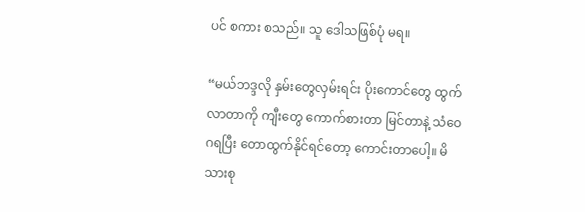ပင် စကား စသည်။ သူ ဒေါသဖြစ်ပုံ မရ။

“မယ်ဘဒ္ဒလို နှမ်းတွေလှမ်းရင်း ပိုးကောင်တွေ ထွက်လာတာကို ကျီးတွေ ကောက်စားတာ မြင်တာနဲ့ သံဝေဂရပြီး တောထွက်နိုင်ရင်တော့ ကောင်းတာပေါ့။ မိသားစု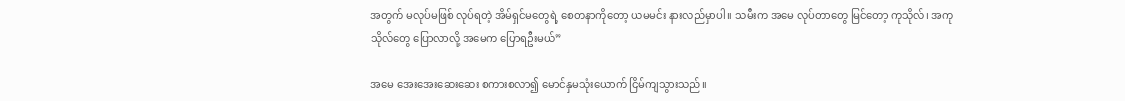အတွက် မလုပ်မဖြစ် လုပ်ရတဲ့ အိမ်ရှင်မတွေရဲ့ စေတနာကိုတော့ ယမမင်း နားလည်မှာပါ။ သမီးက အမေ လုပ်တာတွေ မြင်တော့ ကုသိုလ်၊ အကုသိုလ်တွေ ပြောလာလို့ အမေက ပြောရဦးမယ်”

အမေ အေးအေးဆေးဆေး စကားစလာ၍ မောင်နှမသုံးယောက် ငြိမ်ကျသွားသည်။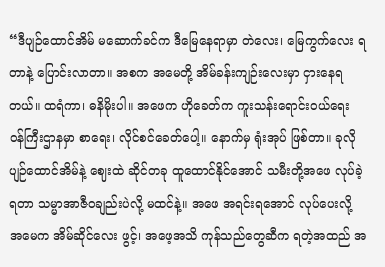“ဒီပျဉ်ထောင်အိမ် မဆောက်ခင်က ဒီမြေနေရာမှာ တဲလေး၊ မြေကွက်လေး ရတာနဲ့ ပြောင်းလာတာ။ အစက အမေတို့ အိမ်ခန်းကျဉ်းလေးမှာ ငှားနေရတယ်။ ထရံကာ၊ ဓနိမိုးပါ။ အဖေက ဟိုခေတ်က ကူးသန်းရောင်းဝယ်ရေး ဝန်ကြီးဌာနမှာ စာရေး၊ လိုင်စင်ခေတ်ပေါ့။ နောက်မှ ရုံးအုပ် ဖြစ်တာ။ ခုလို ပျဉ်ထောင်အိမ်နဲ့ ဈေးထဲ ဆိုင်တခု ထူထောင်နိုင်အောင် သမီးတို့အဖေ လုပ်ခဲ့ရတာ သမ္မာအာဇီဝချည်းပဲလို့ မထင်နဲ့။ အဖေ အရင်းရအောင် လုပ်ပေးလို့ အမေက အိမ်ဆိုင်လေး ဖွင့်၊ အဖေ့အသိ ကုန်သည်တွေဆီက ရတဲ့အထည် အ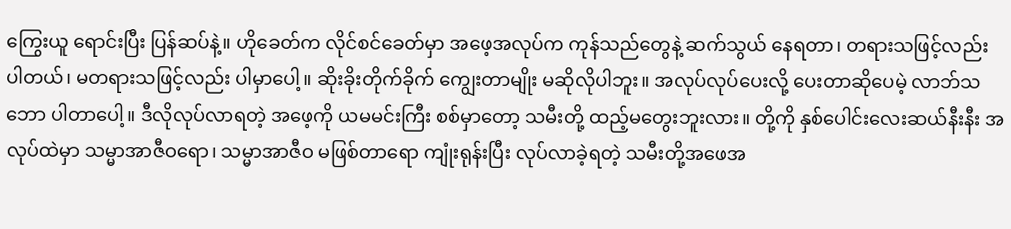ကြွေးယူ ရောင်းပြီး ပြန်ဆပ်နဲ့။ ဟိုခေတ်က လိုင်စင်ခေတ်မှာ အဖေ့အလုပ်က ကုန်သည်တွေနဲ့ ဆက်သွယ် နေရတာ၊ တရားသဖြင့်လည်း ပါတယ်၊ မတရားသဖြင့်လည်း ပါမှာပေါ့။ ဆိုးခိုးတိုက်ခိုက် ကျွေးတာမျိုး မဆိုလိုပါဘူး။ အလုပ်လုပ်ပေးလို့ ပေးတာဆိုပေမဲ့ လာဘ်သဘော ပါတာပေါ့။ ဒီလိုလုပ်လာရတဲ့ အဖေ့ကို ယမမင်းကြီး စစ်မှာတော့ သမီးတို့ ထည့်မတွေးဘူးလား။ တို့ကို နှစ်ပေါင်းလေးဆယ်နီးနီး အလုပ်ထဲမှာ သမ္မာအာဇီဝရော၊ သမ္မာအာဇီဝ မဖြစ်တာရော ကျုံးရုန်းပြီး လုပ်လာခဲ့ရတဲ့ သမီးတို့အဖေအ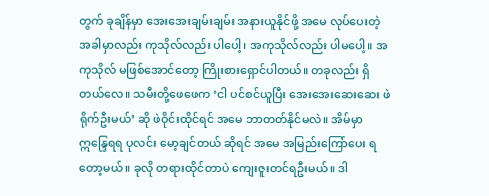တွက် ခုချိန်မှာ အေးအေးချမ်းချမ်း အနားယူနိုင်ဖို့ အမေ လုပ်ပေးတဲ့ အခါမှာလည်း ကုသိုလ်လည်း ပါပေါ့၊ အကုသိုလ်လည်း ပါမပေါ့။ အကုသိုလ် မဖြစ်အောင်တော့ ကြိုးစားရှောင်ပါတယ်။ တခုလည်း ရှိတယ်လေ။ သမီးတို့ဖေဖေက ‘ငါ ပင်စင်ယူပြီး အေးအေးဆေးဆေး ဖဲရိုက်ဦးမယ်’ ဆို ဖဲဝိုင်းထိုင်ရင် အမေ ဘာတတ်နိုင်မလဲ။ အိမ်မှာ ဣန္ဒြေရရ ပုလင်း မော့ချင်တယ် ဆိုရင် အမေ အမြည်းကြော်ပေး ရတော့မယ်။ ခုလို တရားထိုင်တာပဲ ကျေးဇူးတင်ရဦးမယ်။ ဒါ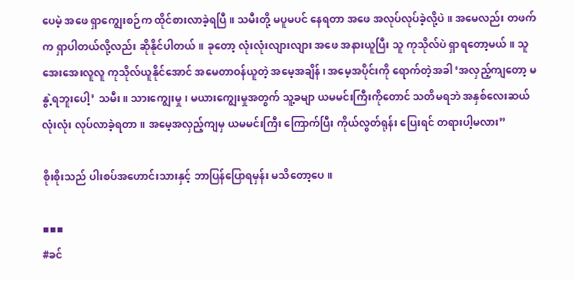ပေမဲ့ အဖေ ရှာကျွေးစဉ်က ထိုင်စားလာခဲ့ရပြီ။ သမီးတို့ မပူမပင် နေရတာ အဖေ အလုပ်လုပ်ခဲ့လို့ပဲ။ အမေလည်း တဖက်က ရှာပါတယ်လို့လည်း ဆိုနိုင်ပါတယ်။ ခုတော့ လုံးလုံးလျားလျား အဖေ အနားယူပြီး သူ ကုသိုလ်ပဲ ရှာရတော့မယ်။ သူ အေးအေးလူလူ ကုသိုလ်ယူနိုင်အောင် အမေတာဝန်ယူတဲ့ အမေ့အချိန်၊ အမေ့အပိုင်းကို ရောက်တဲ့အခါ ‘အလှည့်ကျတော့ မနွဲ့ရဘူးပေါ့’ သမီး။ သားကျွေးမှု၊ မယားကျွေးမှုအတွက် သူ့ခမျာ ယမမင်းကြီးကိုတောင် သတိမရဘဲ အနှစ်လေးဆယ်လုံးလုံး လုပ်လာခဲ့ရတာ။ အမေ့အလှည့်ကျမှ ယမမင်းကြီး ကြောက်ပြီး ကိုယ်လွတ်ရုန်း ပြေးရင် တရားပါ့မလား”

စိုးစိုးသည် ပါးစပ်အဟောင်းသားနှင့် ဘာပြန်ပြောရမှန်း မသိတော့ပေ။

▪▪▪
#ခင်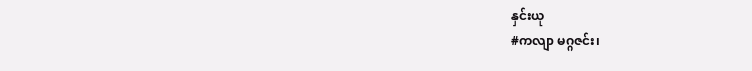နှင်းယု
#ကလျာ မဂ္ဂဇင်း၊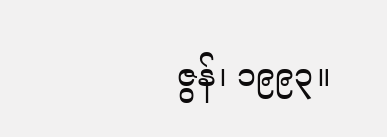ဇွန်၊ ၁၉၉၃။